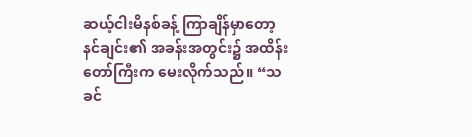ဆယ့်ငါးမိနစ်ခန့် ကြာချိန်မှာတော့ နင်ချင်း၏ အခန်းအတွင်း၌ အထိန်းတော်ကြီးက မေးလိုက်သည်။ “သခင်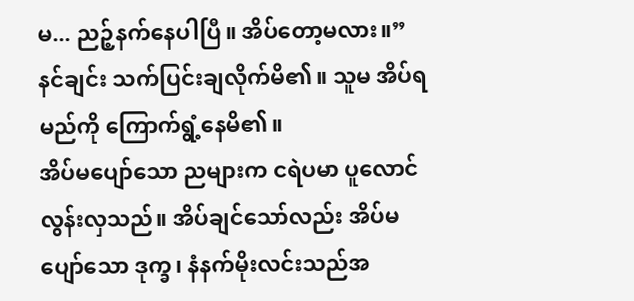မ... ညဉ့်နက်နေပါပြီ။ အိပ်တော့မလား။”
နင်ချင်း သက်ပြင်းချလိုက်မိ၏။ သူမ အိပ်ရမည်ကို ကြောက်ရွံ့နေမိ၏။
အိပ်မပျော်သော ညများက ငရဲပမာ ပူလောင်လွန်းလှသည်။ အိပ်ချင်သော်လည်း အိပ်မပျော်သော ဒုက္ခ၊ နံနက်မိုးလင်းသည်အ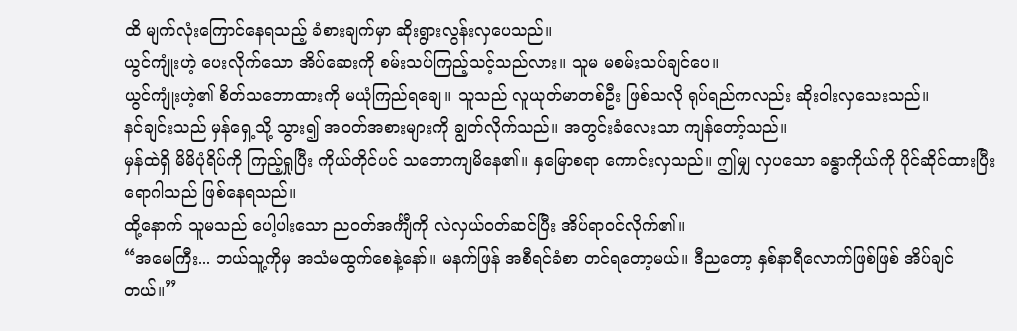ထိ မျက်လုံးကြောင်နေရသည့် ခံစားချက်မှာ ဆိုးရွားလွန်းလှပေသည်။
ယွင်ကျုံးဟဲ့ ပေးလိုက်သော အိပ်ဆေးကို စမ်းသပ်ကြည့်သင့်သည်လား။ သူမ မစမ်းသပ်ချင်ပေ။
ယွင်ကျုံးဟဲ့၏ စိတ်သဘောထားကို မယုံကြည်ရချေ။ သူသည် လူယုတ်မာတစ်ဦး ဖြစ်သလို ရုပ်ရည်ကလည်း ဆိုးဝါးလှသေးသည်။
နင်ချင်းသည် မှန်ရှေ့သို့ သွား၍ အဝတ်အစားများကို ချွတ်လိုက်သည်။ အတွင်းခံလေးသာ ကျန်တော့်သည်။
မှန်ထဲရှိ မိမိပုံရိပ်ကို ကြည့်ရှုပြီး ကိုယ်တိုင်ပင် သဘောကျမိနေ၏။ နှမြောစရာ ကောင်းလှသည်။ ဤမျှ လှပသော ခန္ဓာကိုယ်ကို ပိုင်ဆိုင်ထားပြီး ရောဂါသည် ဖြစ်နေရသည်။
ထို့နောက် သူမသည် ပေါ့ပါးသော ညဝတ်အင်္ကျီကို လဲလှယ်ဝတ်ဆင်ပြီး အိပ်ရာဝင်လိုက်၏။
“အမေကြီး... ဘယ်သူ့ကိုမှ အသံမထွက်စေနဲ့နော်။ မနက်ဖြန် အစီရင်ခံစာ တင်ရတော့မယ်။ ဒီညတော့ နှစ်နာရီလောက်ဖြစ်ဖြစ် အိပ်ချင်တယ်။”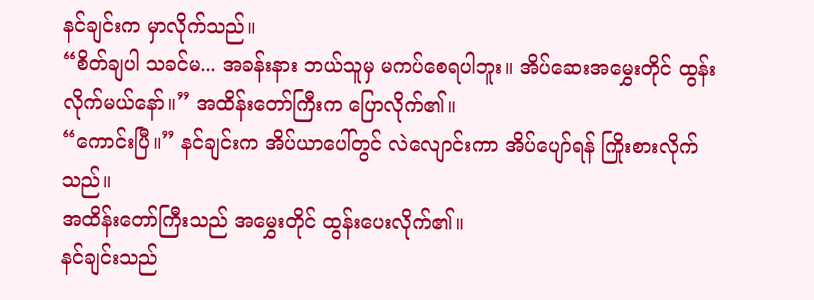နင်ချင်းက မှာလိုက်သည်။
“စိတ်ချပါ သခင်မ... အခန်းနား ဘယ်သူမှ မကပ်စေရပါဘူး။ အိပ်ဆေးအမွှေးတိုင် ထွန်းလိုက်မယ်နော်။” အထိန်းတော်ကြီးက ပြောလိုက်၏။
“ကောင်းပြီ။” နင်ချင်းက အိပ်ယာပေါ်တွင် လဲလျောင်းကာ အိပ်ပျော်ရန် ကြိုးစားလိုက်သည်။
အထိန်းတော်ကြီးသည် အမွှေးတိုင် ထွန်းပေးလိုက်၏။
နင်ချင်းသည်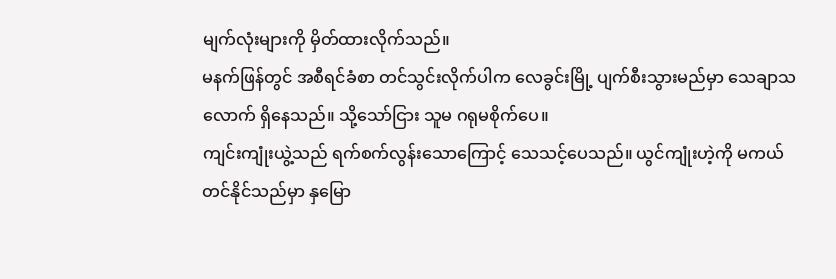မျက်လုံးများကို မှိတ်ထားလိုက်သည်။
မနက်ဖြန်တွင် အစီရင်ခံစာ တင်သွင်းလိုက်ပါက လေခွင်းမြို့ ပျက်စီးသွားမည်မှာ သေချာသလောက် ရှိနေသည်။ သို့သော်ငြား သူမ ဂရုမစိုက်ပေ။
ကျင်းကျုံးယွဲ့သည် ရက်စက်လွန်းသောကြောင့် သေသင့်ပေသည်။ ယွင်ကျုံးဟဲ့ကို မကယ်တင်နိုင်သည်မှာ နှမြော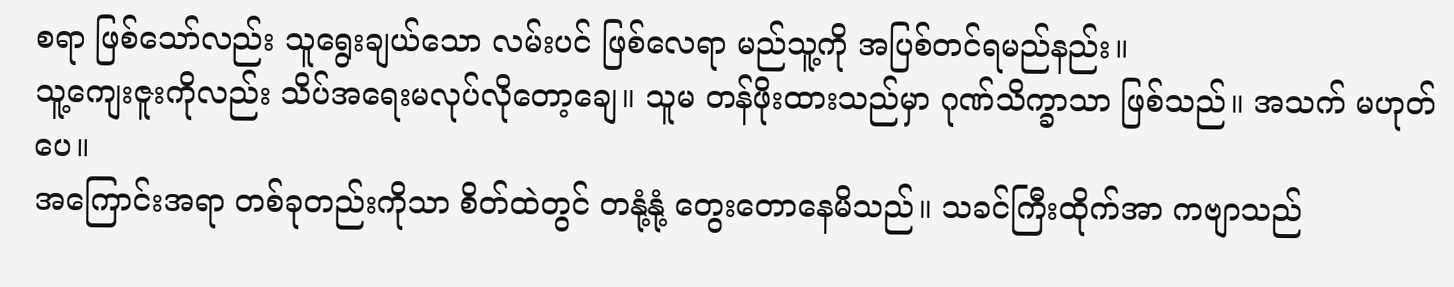စရာ ဖြစ်သော်လည်း သူရွေးချယ်သော လမ်းပင် ဖြစ်လေရာ မည်သူ့ကို အပြစ်တင်ရမည်နည်း။
သူ့ကျေးဇူးကိုလည်း သိပ်အရေးမလုပ်လိုတော့ချေ။ သူမ တန်ဖိုးထားသည်မှာ ဂုဏ်သိက္ခာသာ ဖြစ်သည်။ အသက် မဟုတ်ပေ။
အကြောင်းအရာ တစ်ခုတည်းကိုသာ စိတ်ထဲတွင် တနုံ့နုံ့ တွေးတောနေမိသည်။ သခင်ကြီးထိုက်အာ ကဗျာသည်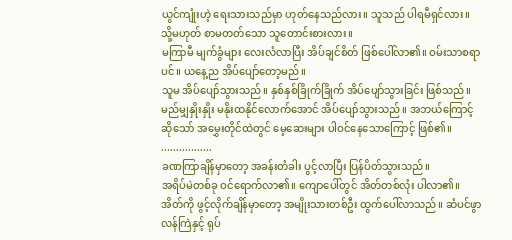ယွင်ကျုံးဟဲ့ ရေးသားသည်မှာ ဟုတ်နေသည်လား။ သူသည် ပါရမီရှင်လား။ သို့မဟုတ် စာမတတ်သော သူတောင်းစားလား။
မကြာမီ မျက်ခွံများ လေးလံလာပြီး အိပ်ချင်စိတ် ဖြစ်ပေါ်လာ၏။ ဝမ်းသာစရာပင်။ ယနေ့ည အိပ်ပျော်တော့မည်။
သူမ အိပ်ပျော်သွားသည်။ နှစ်နှစ်ခြိုက်ခြိုက် အိပ်ပျော်သွားခြင်း ဖြစ်သည်။
မည်မျှနှိုးနှိုး မနိုးထနိုင်လောက်အောင် အိပ်ပျော်သွားသည်။ အဘယ်ကြောင့်ဆိုသော် အမွှေးတိုင်ထဲတွင် မေ့ဆေးများ ပါဝင်နေသောကြောင့် ဖြစ်၏။
.................
ခဏကြာချိန်မှာတော့ အခန်းတံခါး ပွင့်လာပြီး ပြန်ပိတ်သွားသည်။
အရိပ်မဲတစ်ခု ဝင်ရောက်လာ၏။ ကျောပေါ်တွင် အိတ်တစ်လုံး ပါလာ၏။
အိတ်ကို ဖွင့်လိုက်ချိန်မှာတော့ အမျိုးသားတစ်ဦး ထွက်ပေါ်လာသည်။ ဆံပင်ဖွာလန်ကြဲနှင့် ရုပ်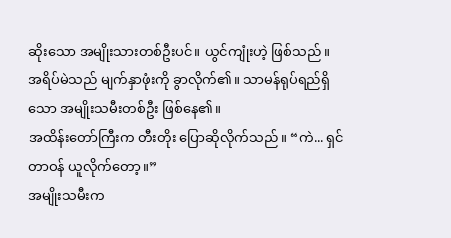ဆိုးသော အမျိုးသားတစ်ဦးပင်။ ယွင်ကျုံးဟဲ့ ဖြစ်သည်။
အရိပ်မဲသည် မျက်နှာဖုံးကို ခွာလိုက်၏။ သာမန်ရုပ်ရည်ရှိသော အမျိုးသမီးတစ်ဦး ဖြစ်နေ၏။
အထိန်းတော်ကြီးက တီးတိုး ပြောဆိုလိုက်သည်။ “ကဲ... ရှင်တာဝန် ယူလိုက်တော့။”
အမျိုးသမီးက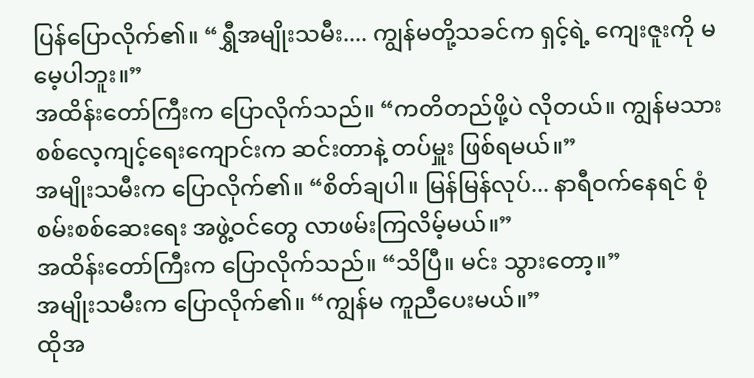ပြန်ပြောလိုက်၏။ “ရွှီအမျိုးသမီး.... ကျွန်မတို့သခင်က ရှင့်ရဲ့ ကျေးဇူးကို မမေ့ပါဘူး။”
အထိန်းတော်ကြီးက ပြောလိုက်သည်။ “ကတိတည်ဖို့ပဲ လိုတယ်။ ကျွန်မသား စစ်လေ့ကျင့်ရေးကျောင်းက ဆင်းတာနဲ့ တပ်မှူး ဖြစ်ရမယ်။”
အမျိုးသမီးက ပြောလိုက်၏။ “စိတ်ချပါ။ မြန်မြန်လုပ်... နာရီဝက်နေရင် စုံစမ်းစစ်ဆေးရေး အဖွဲ့ဝင်တွေ လာဖမ်းကြလိမ့်မယ်။”
အထိန်းတော်ကြီးက ပြောလိုက်သည်။ “သိပြီ။ မင်း သွားတော့။”
အမျိုးသမီးက ပြောလိုက်၏။ “ကျွန်မ ကူညီပေးမယ်။”
ထိုအ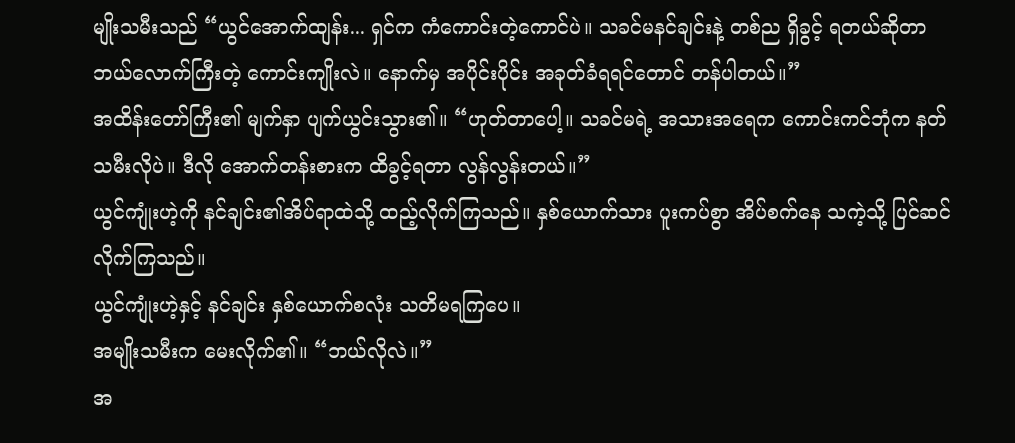မျိုးသမီးသည် “ယွင်အောက်ထျန်း... ရှင်က ကံကောင်းတဲ့ကောင်ပဲ။ သခင်မနင်ချင်းနဲ့ တစ်ည ရှိခွင့် ရတယ်ဆိုတာ ဘယ်လောက်ကြီးတဲ့ ကောင်းကျိုးလဲ။ နောက်မှ အပိုင်းပိုင်း အခုတ်ခံရရင်တောင် တန်ပါတယ်။”
အထိန်းတော်ကြီး၏ မျက်နှာ ပျက်ယွင်းသွား၏။ “ဟုတ်တာပေါ့။ သခင်မရဲ့ အသားအရေက ကောင်းကင်ဘုံက နတ်သမီးလိုပဲ။ ဒီလို အောက်တန်းစားက ထိခွင့်ရတာ လွန်လွန်းတယ်။”
ယွင်ကျုံးဟဲ့ကို နင်ချင်း၏အိပ်ရာထဲသို့ ထည့်လိုက်ကြသည်။ နှစ်ယောက်သား ပူးကပ်စွာ အိပ်စက်နေ သကဲ့သို့ ပြင်ဆင်လိုက်ကြသည်။
ယွင်ကျုံးဟဲ့နှင့် နင်ချင်း နှစ်ယောက်စလုံး သတိမရကြပေ။
အမျိုးသမီးက မေးလိုက်၏။ “ဘယ်လိုလဲ။”
အ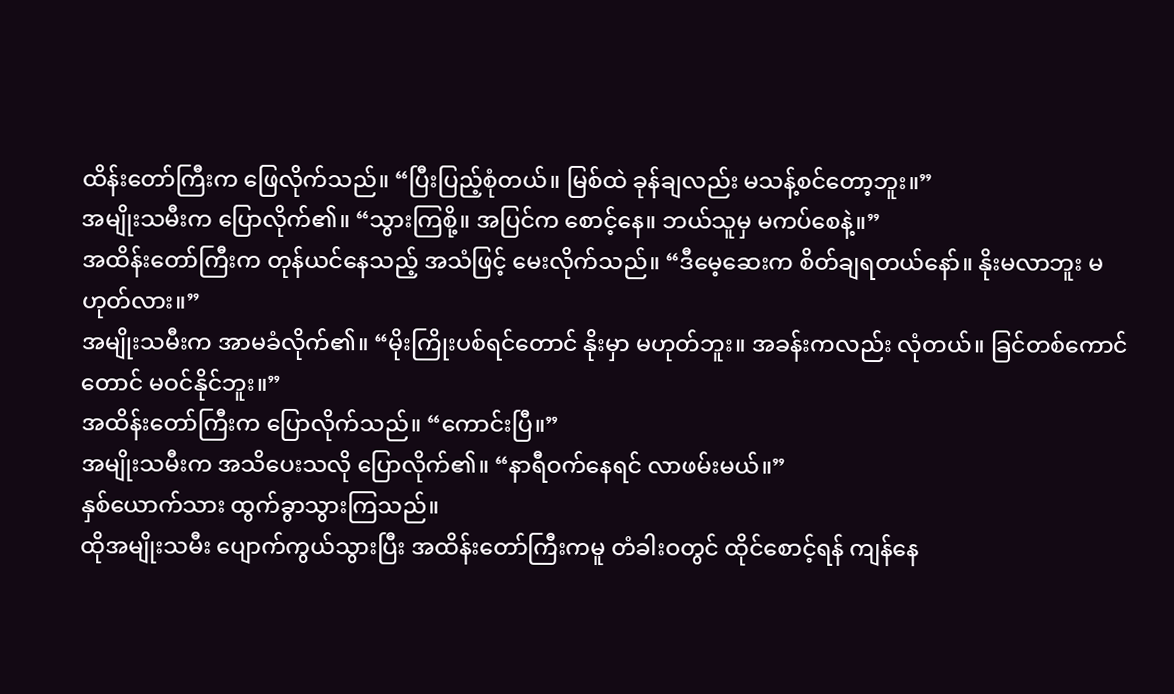ထိန်းတော်ကြီးက ဖြေလိုက်သည်။ “ပြီးပြည့်စုံတယ်။ မြစ်ထဲ ခုန်ချလည်း မသန့်စင်တော့ဘူး။”
အမျိုးသမီးက ပြောလိုက်၏။ “သွားကြစို့။ အပြင်က စောင့်နေ။ ဘယ်သူမှ မကပ်စေနဲ့။”
အထိန်းတော်ကြီးက တုန်ယင်နေသည့် အသံဖြင့် မေးလိုက်သည်။ “ဒီမေ့ဆေးက စိတ်ချရတယ်နော်။ နိုးမလာဘူး မဟုတ်လား။”
အမျိုးသမီးက အာမခံလိုက်၏။ “မိုးကြိုးပစ်ရင်တောင် နိုးမှာ မဟုတ်ဘူး။ အခန်းကလည်း လုံတယ်။ ခြင်တစ်ကောင်တောင် မဝင်နိုင်ဘူး။”
အထိန်းတော်ကြီးက ပြောလိုက်သည်။ “ကောင်းပြီ။”
အမျိုးသမီးက အသိပေးသလို ပြောလိုက်၏။ “နာရီဝက်နေရင် လာဖမ်းမယ်။”
နှစ်ယောက်သား ထွက်ခွာသွားကြသည်။
ထိုအမျိုးသမီး ပျောက်ကွယ်သွားပြီး အထိန်းတော်ကြီးကမူ တံခါးဝတွင် ထိုင်စောင့်ရန် ကျန်နေ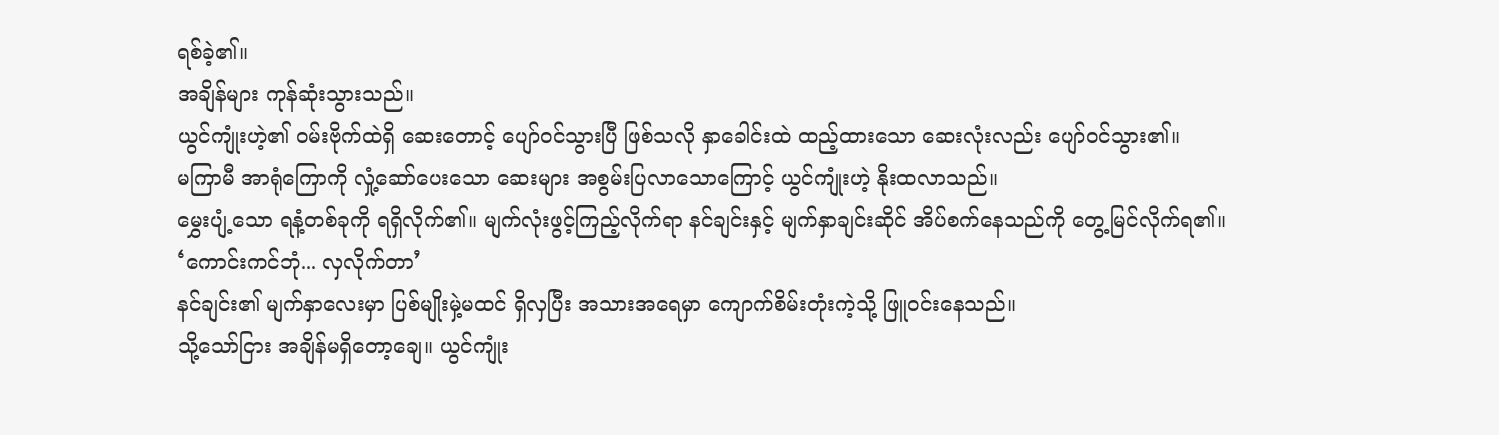ရစ်ခဲ့၏။
အချိန်များ ကုန်ဆုံးသွားသည်။
ယွင်ကျုံးဟဲ့၏ ဝမ်းဗိုက်ထဲရှိ ဆေးတောင့် ပျော်ဝင်သွားပြီ ဖြစ်သလို နှာခေါင်းထဲ ထည့်ထားသော ဆေးလုံးလည်း ပျော်ဝင်သွား၏။
မကြာမီ အာရုံကြောကို လှုံ့ဆော်ပေးသော ဆေးများ အစွမ်းပြလာသောကြောင့် ယွင်ကျုံးဟဲ့ နိုးထလာသည်။
မွှေးပျံ့သော ရနံ့တစ်ခုကို ရရှိလိုက်၏။ မျက်လုံးဖွင့်ကြည့်လိုက်ရာ နင်ချင်းနှင့် မျက်နှာချင်းဆိုင် အိပ်စက်နေသည်ကို တွေ့မြင်လိုက်ရ၏။
‘ကောင်းကင်ဘုံ... လှလိုက်တာ’
နင်ချင်း၏ မျက်နှာလေးမှာ ပြစ်မျိုးမှဲ့မထင် ရှိလှပြီး အသားအရေမှာ ကျောက်စိမ်းတုံးကဲ့သို့ ဖြူဝင်းနေသည်။
သို့သော်ငြား အချိန်မရှိတော့ချေ။ ယွင်ကျုံး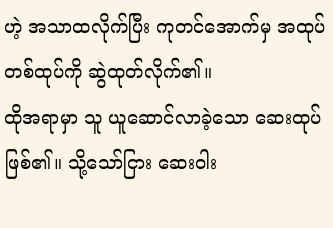ဟဲ့ အသာထလိုက်ပြီး ကုတင်အောက်မှ အထုပ်တစ်ထုပ်ကို ဆွဲထုတ်လိုက်၏။
ထိုအရာမှာ သူ ယူဆောင်လာခဲ့သော ဆေးထုပ်ဖြစ်၏။ သို့သော်ငြား ဆေးဝါး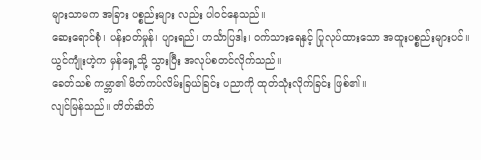များသာမက အခြား ပစ္စည်းများ လည်း ပါဝင်နေသည်။
ဆေးရောင်စုံ၊ ပန်းဝတ်မှုန်၊ ပျားရည်၊ ဟင်္သာပြဒါး၊ ဝက်သားရေနှင့် ပြုလုပ်ထားသော အထူးပစ္စည်းများပင်။
ယွင်ကျုံးဟဲ့က မှန်ရှေ့သို့ သွားပြီး အလုပ်စတင်လိုက်သည်။
ခေတ်သစ် ကမ္ဘာ၏ မိတ်ကပ်လိမ်းခြယ်ခြင်း ပညာကို ထုတ်သုံးလိုက်ခြင်း ဖြစ်၏။
လျင်မြန်သည်။ တိတ်ဆိတ်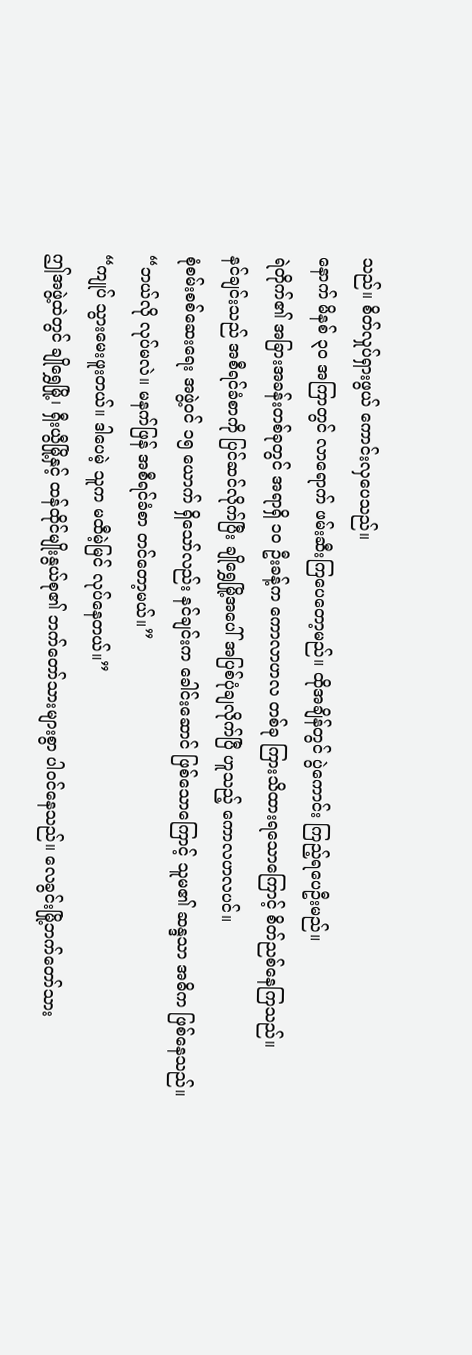သည်။ စိတ်လှုပ်ရှားဖွယ် ကောင်းလှပေသည်။
နောက် မိနစ် ၃၀ အကြာတွင် လာရောက် ဖမ်းဆီးကြပေတော့မည်။ ထိုအချိန်တွင် ပွဲကောင်း ကြည့်ရပေဦးမည်။
ရဲတိုက်၏ အခြားအခန်းတစ်ခုတွင် အရာရှိ ၁၀ ဦးခန့်က ကောလာဟလ တစ်ခု ကြားသိထားရသောကြောင့် စိတ်ညစ်နေကြသည်။
နင်ချင်းသည် အစီရင်ခံစာကို ပြင်ဆင်လိုက်ပြီး ချိုရွှေမြို့အပေါ် အပြစ်ပုံချလိုက်ပြီ ဟူသည့် ကောလဟလပင်။
စုံစမ်းစစ်ဆေးရေး အဖွဲ့ဝင် ၁၅ ယောက် ရှိသော်လည်း နင်ချင်းက ခေါင်းဆောင် ဖြစ်သောကြောင့် သူမ၏ ဆန္ဒသာ အဓိက ဖြစ်နေသည်။
“ဘယ်လို လုပ်မလဲ။ မနက်ဖြန် အစီရင်ခံစာ တင်တော့မယ်။”
“ကျုပ် သွားမေးဖူးတယ်။ ဒါပေမဲ့ သူက မထီမဲ့မြင် လုပ်နေတယ်။”
ဤအဖွဲ့ထဲတွင် ချိုရွှေမြို့၊ ရှီးယွီမြို့နှင့် ထန်ထိုင်မျိုးနွယ်စု၏ ဘက်တော်သားများစွာ ပါဝင်နေသည်။ လေခွင်းမြို့ဘက်တော်သား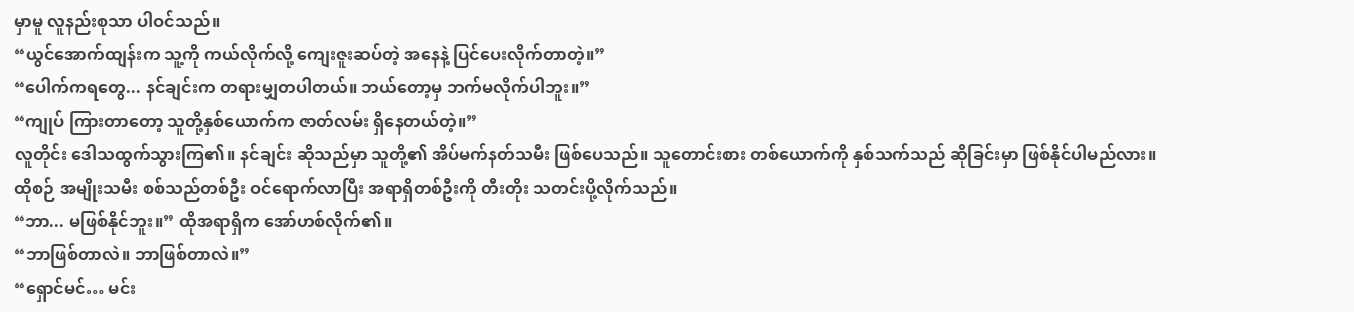မှာမူ လူနည်းစုသာ ပါဝင်သည်။
“ယွင်အောက်ထျန်းက သူ့ကို ကယ်လိုက်လို့ ကျေးဇူးဆပ်တဲ့ အနေနဲ့ ပြင်ပေးလိုက်တာတဲ့။”
“ပေါက်ကရတွေ... နင်ချင်းက တရားမျှတပါတယ်။ ဘယ်တော့မှ ဘက်မလိုက်ပါဘူး။”
“ကျုပ် ကြားတာတော့ သူတို့နှစ်ယောက်က ဇာတ်လမ်း ရှိနေတယ်တဲ့။”
လူတိုင်း ဒေါသထွက်သွားကြ၏။ နင်ချင်း ဆိုသည်မှာ သူတို့၏ အိပ်မက်နတ်သမီး ဖြစ်ပေသည်။ သူတောင်းစား တစ်ယောက်ကို နှစ်သက်သည် ဆိုခြင်းမှာ ဖြစ်နိုင်ပါမည်လား။
ထိုစဉ် အမျိုးသမီး စစ်သည်တစ်ဦး ဝင်ရောက်လာပြီး အရာရှိတစ်ဦးကို တီးတိုး သတင်းပို့လိုက်သည်။
“ဘာ... မဖြစ်နိုင်ဘူး။” ထိုအရာရှိက အော်ဟစ်လိုက်၏။
“ဘာဖြစ်တာလဲ။ ဘာဖြစ်တာလဲ။”
“ရှောင်မင်… မင်း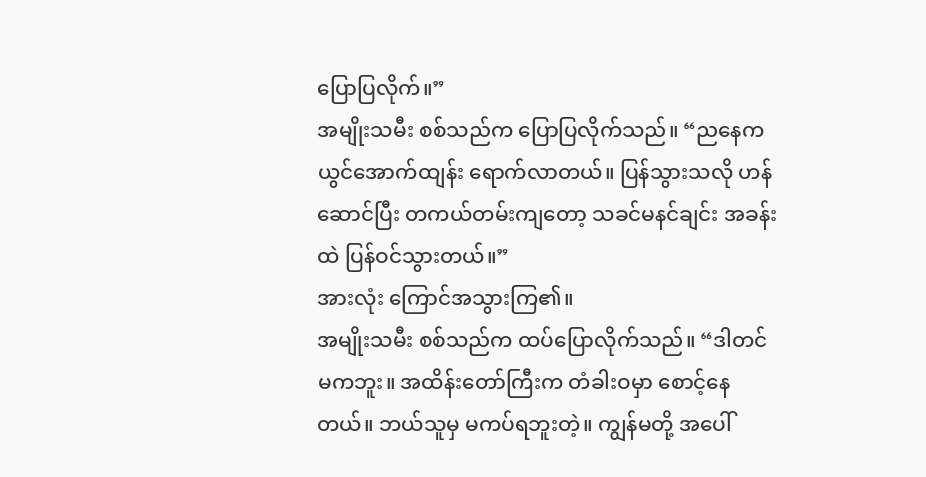ပြောပြလိုက်။”
အမျိုးသမီး စစ်သည်က ပြောပြလိုက်သည်။ “ညနေက ယွင်အောက်ထျန်း ရောက်လာတယ်။ ပြန်သွားသလို ဟန်ဆောင်ပြီး တကယ်တမ်းကျတော့ သခင်မနင်ချင်း အခန်းထဲ ပြန်ဝင်သွားတယ်။”
အားလုံး ကြောင်အသွားကြ၏။
အမျိုးသမီး စစ်သည်က ထပ်ပြောလိုက်သည်။ “ဒါတင် မကဘူး။ အထိန်းတော်ကြီးက တံခါးဝမှာ စောင့်နေတယ်။ ဘယ်သူမှ မကပ်ရဘူးတဲ့။ ကျွန်မတို့ အပေါ်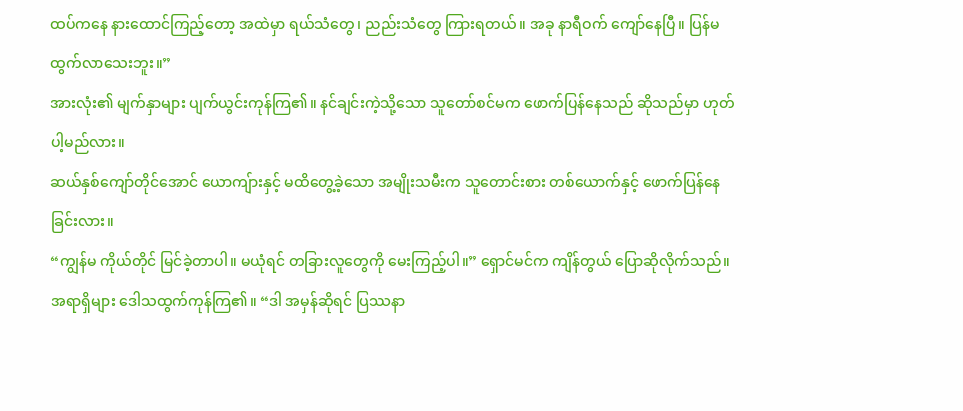ထပ်ကနေ နားထောင်ကြည့်တော့ အထဲမှာ ရယ်သံတွေ၊ ညည်းသံတွေ ကြားရတယ်။ အခု နာရီဝက် ကျော်နေပြီ။ ပြန်မထွက်လာသေးဘူး။”
အားလုံး၏ မျက်နှာများ ပျက်ယွင်းကုန်ကြ၏။ နင်ချင်းကဲ့သို့သော သူတော်စင်မက ဖောက်ပြန်နေသည် ဆိုသည်မှာ ဟုတ်ပါ့မည်လား။
ဆယ်နှစ်ကျော်တိုင်အောင် ယောကျ်ားနှင့် မထိတွေ့ခဲ့သော အမျိုးသမီးက သူတောင်းစား တစ်ယောက်နှင့် ဖောက်ပြန်နေခြင်းလား။
“ကျွန်မ ကိုယ်တိုင် မြင်ခဲ့တာပါ။ မယုံရင် တခြားလူတွေကို မေးကြည့်ပါ။” ရှောင်မင်က ကျိန်တွယ် ပြောဆိုလိုက်သည်။
အရာရှိများ ဒေါသထွက်ကုန်ကြ၏။ “ဒါ အမှန်ဆိုရင် ပြဿနာ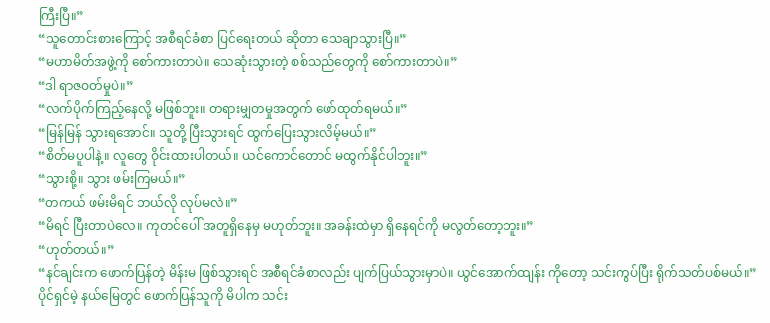ကြီးပြီ။”
“သူတောင်းစားကြောင့် အစီရင်ခံစာ ပြင်ရေးတယ် ဆိုတာ သေချာသွားပြီ။”
“မဟာမိတ်အဖွဲ့ကို စော်ကားတာပဲ။ သေဆုံးသွားတဲ့ စစ်သည်တွေကို စော်ကားတာပဲ။”
“ဒါ ရာဇဝတ်မှုပဲ။”
“လက်ပိုက်ကြည့်နေလို့ မဖြစ်ဘူး။ တရားမျှတမှုအတွက် ဖော်ထုတ်ရမယ်။”
“မြန်မြန် သွားရအောင်။ သူတို့ ပြီးသွားရင် ထွက်ပြေးသွားလိမ့်မယ်။”
“စိတ်မပူပါနဲ့။ လူတွေ ဝိုင်းထားပါတယ်။ ယင်ကောင်တောင် မထွက်နိုင်ပါဘူး။”
“သွားစို့။ သွား ဖမ်းကြမယ်။”
“တကယ် ဖမ်းမိရင် ဘယ်လို လုပ်မလဲ။”
“မိရင် ပြီးတာပဲလေ။ ကုတင်ပေါ် အတူရှိနေမှ မဟုတ်ဘူး။ အခန်းထဲမှာ ရှိနေရင်ကို မလွတ်တော့ဘူး။”
“ဟုတ်တယ်။”
“နင်ချင်းက ဖောက်ပြန်တဲ့ မိန်းမ ဖြစ်သွားရင် အစီရင်ခံစာလည်း ပျက်ပြယ်သွားမှာပဲ။ ယွင်အောက်ထျန်း ကိုတော့ သင်းကွပ်ပြီး ရိုက်သတ်ပစ်မယ်။”
ပိုင်ရှင်မဲ့ နယ်မြေတွင် ဖောက်ပြန်သူကို မိပါက သင်း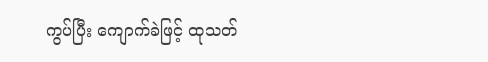ကွပ်ပြီး ကျောက်ခဲဖြင့် ထုသတ်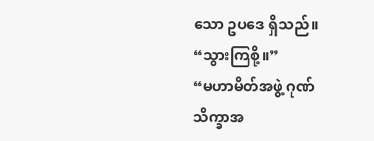သော ဥပဒေ ရှိသည်။
“သွားကြစို့။”
“မဟာမိတ်အဖွဲ့ ဂုဏ်သိက္ခာအ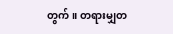တွက်။ တရားမျှတ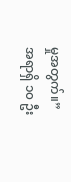မှုအတွက်။”
အရာရှိ ၁၀ ဦး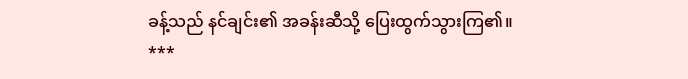ခန့်သည် နင်ချင်း၏ အခန်းဆီသို့ ပြေးထွက်သွားကြ၏။
***